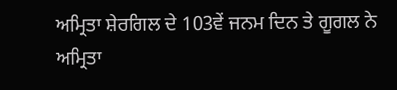ਅਮ੍ਰਿਤਾ ਸ਼ੇਰਗਿਲ ਦੇ 103ਵੇਂ ਜਨਮ ਦਿਨ ਤੇ ਗੂਗਲ ਨੇ ਅਮ੍ਰਿਤਾ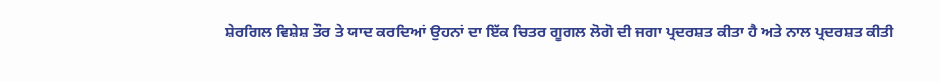ਸ਼ੇਰਗਿਲ ਵਿਸ਼ੇਸ਼ ਤੌਰ ਤੇ ਯਾਦ ਕਰਦਿਆਂ ਉਹਨਾਂ ਦਾ ਇੱਕ ਚਿਤਰ ਗੂਗਲ ਲੋਗੋ ਦੀ ਜਗਾ ਪ੍ਰਦਰਸ਼ਤ ਕੀਤਾ ਹੈ ਅਤੇ ਨਾਲ ਪ੍ਰਦਰਸ਼ਤ ਕੀਤੀ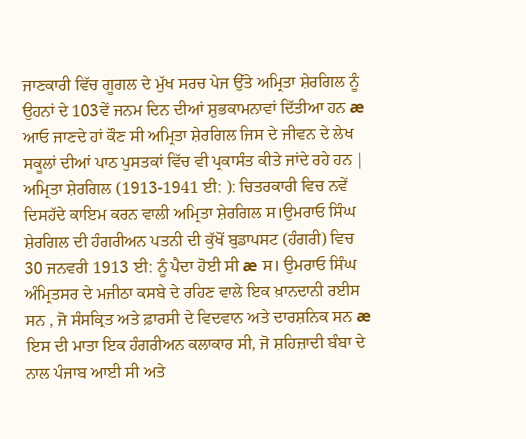ਜਾਣਕਾਰੀ ਵਿੱਚ ਗੂਗਲ ਦੇ ਮੁੱਖ ਸਰਚ ਪੇਜ ਉੱਤੇ ਅਮ੍ਰਿਤਾ ਸ਼ੇਰਗਿਲ ਨੂੰ ਉਹਨਾਂ ਦੇ 103ਵੇਂ ਜਨਮ ਦਿਨ ਦੀਆਂ ਸ਼ੁਭਕਾਮਨਾਵਾਂ ਦਿੱਤੀਆ ਹਨ æ ਆਓ ਜਾਣਦੇ ਹਾਂ ਕੌਣ ਸੀ ਅਮ੍ਰਿਤਾ ਸ਼ੇਰਗਿਲ ਜਿਸ ਦੇ ਜੀਵਨ ਦੇ ਲੇਖ ਸਕੂਲਾਂ ਦੀਆਂ ਪਾਠ ਪੁਸਤਕਾਂ ਵਿੱਚ ਵੀ ਪ੍ਰਕਾਸੰਤ ਕੀਤੇ ਜਾਂਦੇ ਰਹੇ ਹਨ |
ਅਮ੍ਰਿਤਾ ਸ਼ੇਰਗਿਲ (1913-1941 ਈ: ): ਚਿਤਰਕਾਰੀ ਵਿਚ ਨਵੇਂ ਦਿਸਹੱਦੇ ਕਾਇਮ ਕਰਨ ਵਾਲੀ ਅਮ੍ਰਿਤਾ ਸ਼ੇਰਗਿਲ ਸ।ਉਮਰਾਓ ਸਿੰਘ ਸ਼ੇਰਗਿਲ ਦੀ ਹੰਗਰੀਅਨ ਪਤਨੀ ਦੀ ਕੁੱਖੋਂ ਬੁਡਾਪਸਟ (ਹੰਗਰੀ) ਵਿਚ 30 ਜਨਵਰੀ 1913 ਈ: ਨੂੰ ਪੈਦਾ ਹੋਈ ਸੀ æ ਸ। ਉਮਰਾਓ ਸਿੰਘ ਅੰਮ੍ਰਿਤਸਰ ਦੇ ਮਜੀਠਾ ਕਸਬੇ ਦੇ ਰਹਿਣ ਵਾਲੇ ਇਕ ਖ਼ਾਨਦਾਨੀ ਰਈਸ ਸਨ , ਜੋ ਸੰਸਕ੍ਰਿਤ ਅਤੇ ਫ਼ਾਰਸੀ ਦੇ ਵਿਦਵਾਨ ਅਤੇ ਦਾਰਸ਼ਨਿਕ ਸਨ æ ਇਸ ਦੀ ਮਾਤਾ ਇਕ ਹੰਗਰੀਅਨ ਕਲਾਕਾਰ ਸੀ, ਜੋ ਸ਼ਹਿਜ਼ਾਦੀ ਬੰਬਾ ਦੇ ਨਾਲ ਪੰਜਾਬ ਆਈ ਸੀ ਅਤੇ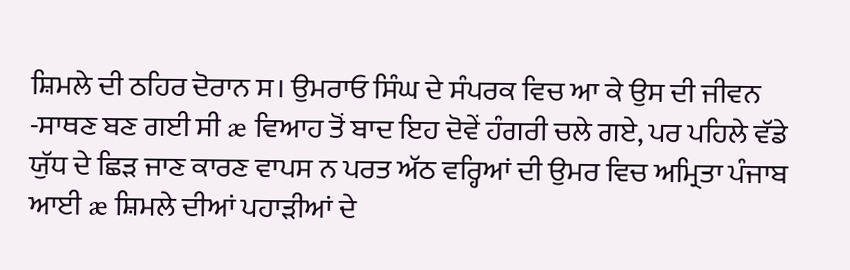ਸ਼ਿਮਲੇ ਦੀ ਠਹਿਰ ਦੋਰਾਨ ਸ। ਉਮਰਾਓ ਸਿੰਘ ਦੇ ਸੰਪਰਕ ਵਿਚ ਆ ਕੇ ਉਸ ਦੀ ਜੀਵਨ -ਸਾਥਣ ਬਣ ਗਈ ਸੀ æ ਵਿਆਹ ਤੋਂ ਬਾਦ ਇਹ ਦੋਵੇਂ ਹੰਗਰੀ ਚਲੇ ਗਏ, ਪਰ ਪਹਿਲੇ ਵੱਡੇ ਯੁੱਧ ਦੇ ਛਿੜ ਜਾਣ ਕਾਰਣ ਵਾਪਸ ਨ ਪਰਤ ਅੱਠ ਵਰ੍ਹਿਆਂ ਦੀ ਉਮਰ ਵਿਚ ਅਮ੍ਰਿਤਾ ਪੰਜਾਬ ਆਈ æ ਸ਼ਿਮਲੇ ਦੀਆਂ ਪਹਾੜੀਆਂ ਦੇ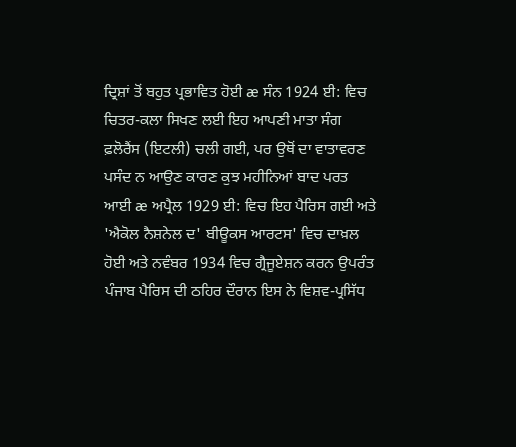ਦ੍ਰਿਸ਼ਾਂ ਤੋਂ ਬਹੁਤ ਪ੍ਰਭਾਵਿਤ ਹੋਈ æ ਸੰਨ 1924 ਈ: ਵਿਚ ਚਿਤਰ-ਕਲਾ ਸਿਖਣ ਲਈ ਇਹ ਆਪਣੀ ਮਾਤਾ ਸੰਗ ਫ਼ਲੋਰੈਂਸ (ਇਟਲੀ) ਚਲੀ ਗਈ, ਪਰ ਉਥੋਂ ਦਾ ਵਾਤਾਵਰਣ ਪਸੰਦ ਨ ਆਉਣ ਕਾਰਣ ਕੁਝ ਮਹੀਨਿਆਂ ਬਾਦ ਪਰਤ ਆਈ æ ਅਪ੍ਰੈਲ 1929 ਈ: ਵਿਚ ਇਹ ਪੈਰਿਸ ਗਈ ਅਤੇ 'ਐਕੋਲ ਨੈਸ਼ਨੇਲ ਦ' ਬੀਊਕਸ ਆਰਟਸ' ਵਿਚ ਦਾਖ਼ਲ ਹੋਈ ਅਤੇ ਨਵੰਬਰ 1934 ਵਿਚ ਗ੍ਰੈਜੂਏਸ਼ਨ ਕਰਨ ਉਪਰੰਤ ਪੰਜਾਬ ਪੈਰਿਸ ਦੀ ਠਹਿਰ ਦੌਰਾਨ ਇਸ ਨੇ ਵਿਸ਼ਵ-ਪ੍ਰਸਿੱਧ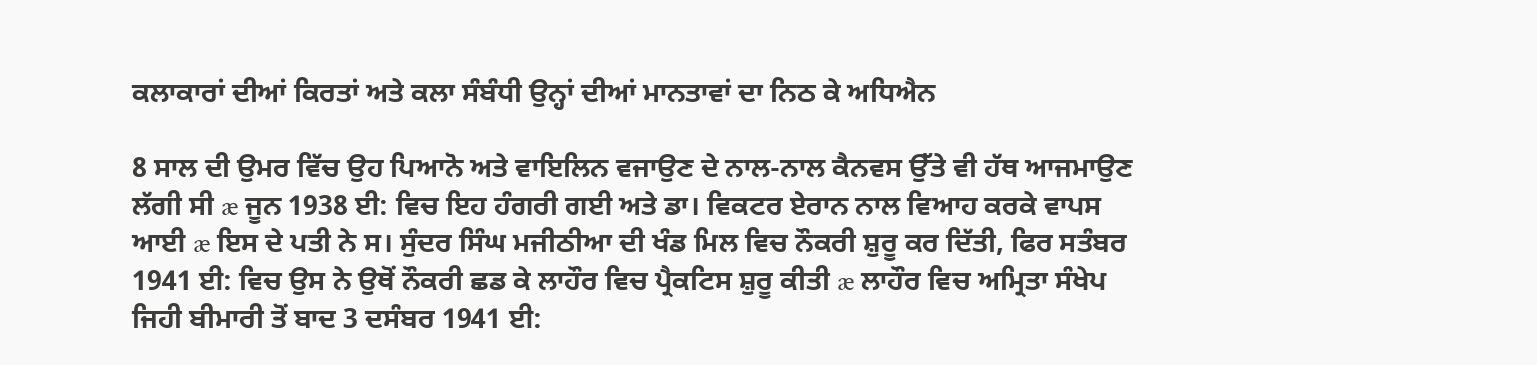ਕਲਾਕਾਰਾਂ ਦੀਆਂ ਕਿਰਤਾਂ ਅਤੇ ਕਲਾ ਸੰਬੰਧੀ ਉਨ੍ਹਾਂ ਦੀਆਂ ਮਾਨਤਾਵਾਂ ਦਾ ਨਿਠ ਕੇ ਅਧਿਐਨ

8 ਸਾਲ ਦੀ ਉਮਰ ਵਿੱਚ ਉਹ ਪਿਆਨੋ ਅਤੇ ਵਾਇਲਿਨ ਵਜਾਉਣ ਦੇ ਨਾਲ-ਨਾਲ ਕੈਨਵਸ ਉੱਤੇ ਵੀ ਹੱਥ ਆਜਮਾਉਣ ਲੱਗੀ ਸੀ æ ਜੂਨ 1938 ਈ: ਵਿਚ ਇਹ ਹੰਗਰੀ ਗਈ ਅਤੇ ਡਾ। ਵਿਕਟਰ ਏਰਾਨ ਨਾਲ ਵਿਆਹ ਕਰਕੇ ਵਾਪਸ ਆਈ æ ਇਸ ਦੇ ਪਤੀ ਨੇ ਸ। ਸੁੰਦਰ ਸਿੰਘ ਮਜੀਠੀਆ ਦੀ ਖੰਡ ਮਿਲ ਵਿਚ ਨੌਕਰੀ ਸ਼ੁਰੂ ਕਰ ਦਿੱਤੀ, ਫਿਰ ਸਤੰਬਰ 1941 ਈ: ਵਿਚ ਉਸ ਨੇ ਉਥੋਂ ਨੌਕਰੀ ਛਡ ਕੇ ਲਾਹੌਰ ਵਿਚ ਪ੍ਰੈਕਟਿਸ ਸ਼ੁਰੂ ਕੀਤੀ æ ਲਾਹੌਰ ਵਿਚ ਅਮ੍ਰਿਤਾ ਸੰਖੇਪ ਜਿਹੀ ਬੀਮਾਰੀ ਤੋਂ ਬਾਦ 3 ਦਸੰਬਰ 1941 ਈ: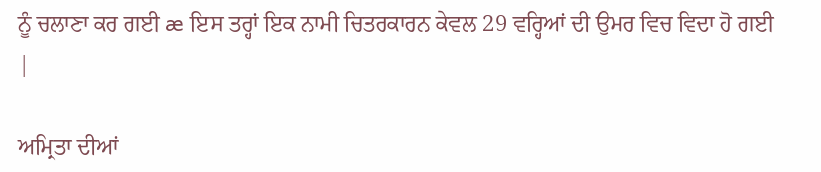ਨੂੰ ਚਲਾਣਾ ਕਰ ਗਈ æ ਇਸ ਤਰ੍ਹਾਂ ਇਕ ਨਾਮੀ ਚਿਤਰਕਾਰਨ ਕੇਵਲ 29 ਵਰ੍ਹਿਆਂ ਦੀ ਉਮਰ ਵਿਚ ਵਿਦਾ ਹੋ ਗਈ |

ਅਮ੍ਰਿਤਾ ਦੀਆਂ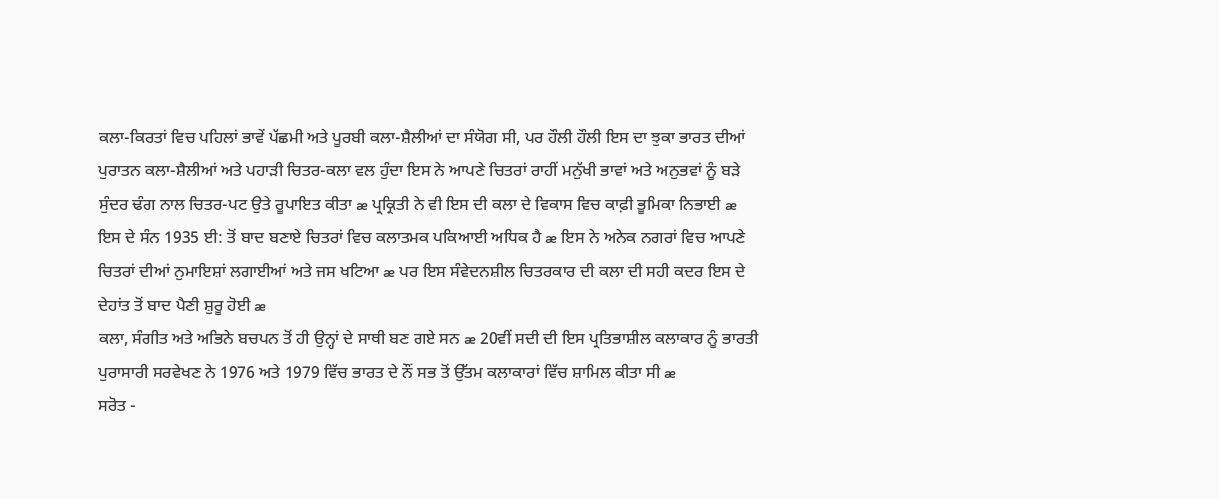ਕਲਾ-ਕਿਰਤਾਂ ਵਿਚ ਪਹਿਲਾਂ ਭਾਵੇਂ ਪੱਛਮੀ ਅਤੇ ਪੂਰਬੀ ਕਲਾ-ਸ਼ੈਲੀਆਂ ਦਾ ਸੰਯੋਗ ਸੀ, ਪਰ ਹੌਲੀ ਹੌਲੀ ਇਸ ਦਾ ਝੁਕਾ ਭਾਰਤ ਦੀਆਂ ਪੁਰਾਤਨ ਕਲਾ-ਸ਼ੈਲੀਆਂ ਅਤੇ ਪਹਾੜੀ ਚਿਤਰ-ਕਲਾ ਵਲ ਹੁੰਦਾ ਇਸ ਨੇ ਆਪਣੇ ਚਿਤਰਾਂ ਰਾਹੀਂ ਮਨੁੱਖੀ ਭਾਵਾਂ ਅਤੇ ਅਨੁਭਵਾਂ ਨੂੰ ਬੜੇ ਸੁੰਦਰ ਢੰਗ ਨਾਲ ਚਿਤਰ-ਪਟ ਉਤੇ ਰੂਪਾਇਤ ਕੀਤਾ æ ਪ੍ਰਕ੍ਰਿਤੀ ਨੇ ਵੀ ਇਸ ਦੀ ਕਲਾ ਦੇ ਵਿਕਾਸ ਵਿਚ ਕਾਫ਼ੀ ਭੂਮਿਕਾ ਨਿਭਾਈ æ ਇਸ ਦੇ ਸੰਨ 1935 ਈ: ਤੋਂ ਬਾਦ ਬਣਾਏ ਚਿਤਰਾਂ ਵਿਚ ਕਲਾਤਮਕ ਪਕਿਆਈ ਅਧਿਕ ਹੈ æ ਇਸ ਨੇ ਅਨੇਕ ਨਗਰਾਂ ਵਿਚ ਆਪਣੇ ਚਿਤਰਾਂ ਦੀਆਂ ਨੁਮਾਇਸ਼ਾਂ ਲਗਾਈਆਂ ਅਤੇ ਜਸ ਖਟਿਆ æ ਪਰ ਇਸ ਸੰਵੇਦਨਸ਼ੀਲ ਚਿਤਰਕਾਰ ਦੀ ਕਲਾ ਦੀ ਸਹੀ ਕਦਰ ਇਸ ਦੇ ਦੇਹਾਂਤ ਤੋਂ ਬਾਦ ਪੈਣੀ ਸ਼ੁਰੂ ਹੋਈ æ
ਕਲਾ, ਸੰਗੀਤ ਅਤੇ ਅਭਿਨੇ ਬਚਪਨ ਤੋਂ ਹੀ ਉਨ੍ਹਾਂ ਦੇ ਸਾਥੀ ਬਣ ਗਏ ਸਨ æ 20ਵੀਂ ਸਦੀ ਦੀ ਇਸ ਪ੍ਰਤਿਭਾਸ਼ੀਲ ਕਲਾਕਾਰ ਨੂੰ ਭਾਰਤੀ ਪੁਰਾਸਾਰੀ ਸਰਵੇਖਣ ਨੇ 1976 ਅਤੇ 1979 ਵਿੱਚ ਭਾਰਤ ਦੇ ਨੌਂ ਸਭ ਤੋਂ ਉੱਤਮ ਕਲਾਕਾਰਾਂ ਵਿੱਚ ਸ਼ਾਮਿਲ ਕੀਤਾ ਸੀ æ
ਸਰੋਤ -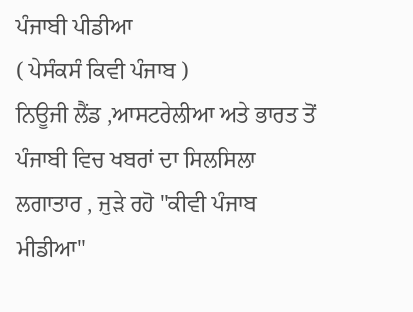ਪੰਜਾਬੀ ਪੀਡੀਆ
( ਪੇਸੰਕਸੰ ਕਿਵੀ ਪੰਜਾਬ )
ਨਿਊਜੀ ਲੈਂਡ ,ਆਸਟਰੇਲੀਆ ਅਤੇ ਭਾਰਤ ਤੋਂ ਪੰਜਾਬੀ ਵਿਚ ਖਬਰਾਂ ਦਾ ਸਿਲਸਿਲਾ ਲਗਾਤਾਰ , ਜੁੜੇ ਰਹੋ "ਕੀਵੀ ਪੰਜਾਬ ਮੀਡੀਆ"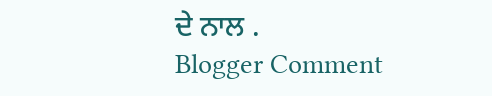ਦੇ ਨਾਲ .
Blogger Comment